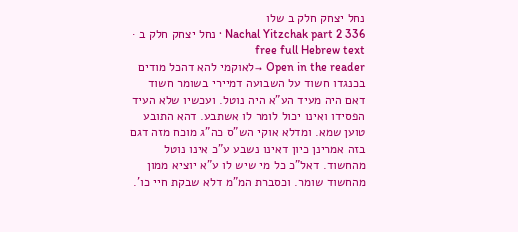נחל יצחק חלק ב שלו
Nachal Yitzchak part 2 336 · נחל יצחק חלק ב · free full Hebrew text
Open in the reader →לאוקמי להא דהכל מודים בכנגדו חשוד על השבועה דמיירי בשומר חשוד דאם היה מעיד הע"א היה נוטל. ועכשיו שלא העיד הפסידו ואינו יכול לומר לו אשתבע. דהא התובע טוען שמא. ומדלא אוקי הש"ס כה"ג מוכח מזה דגם בזה אמרינן כיון דאינו נשבע ע"כ אינו נוטל מהחשוד. דאל"כ כל מי שיש לו ע"א יוציא ממון מהחשוד שומר. וכסברת המ"מ דלא שבקת חיי כו'.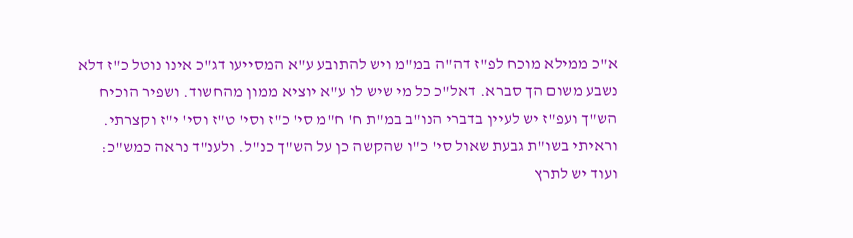א"כ ממילא מוכח לפ"ז דה"ה במ"מ ויש להתובע ע"א המסייעו דג"כ אינו נוטל כ"ז דלא נשבע משום הך סברא. דאל"כ כל מי שיש לו ע"א יוציא ממון מהחשוד. ושפיר הוכיח הש"ך ועפ"ז יש לעיין בדברי הנו"ב במ"ת ח' ח"מ סי' כ"ז וסי' ט"ז וסי' י"ז וקצרתי. וראיתי בשו"ת גבעת שאול סי' כ"ו שהקשה כן על הש"ך כנ"ל. ולענ"ד נראה כמש"כ: ועוד יש לתרץ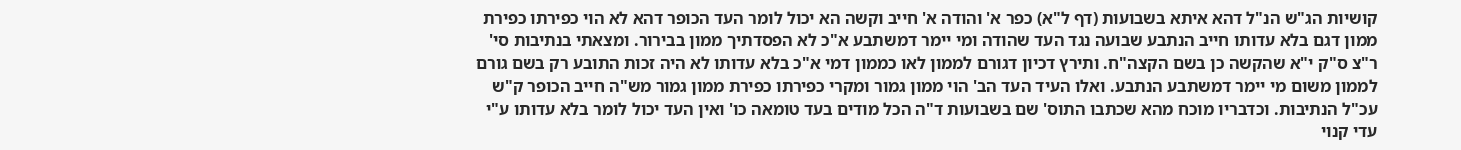קושיות הג"ש הנ"ל דהא איתא בשבועות (דף ל"א) כפר א' והודה א' חייב וקשה הא יכול לומר העד הכופר דהא לא הוי כפירתו כפירת ממון דגם בלא עדותו חייב הנתבע שבועה נגד העד שהודה ומי יימר דמשתבע א"כ לא הפסדתיך ממון בבירור. ומצאתי בנתיבות סי' ר"צ ס"ק י"א שהקשה כן בשם הקצה"ח. ותירץ דכיון דגורם לממון לאו כממון דמי א"כ בלא עדותו לא היה זכות התובע רק בשם גורם לממון משום מי יימר דמשתבע הנתבע. ואלו העיד העד הב' הוי ממון גמור ומקרי כפירתו כפירת ממון גמור מש"ה חייב הכופר ק"ש עכ"ל הנתיבות. וכדבריו מוכח מהא שכתבו התוס' שם בשבועות ד"ה הכל מודים בעד טומאה כו' ואין העד יכול לומר בלא עדותו ע"י עדי קנוי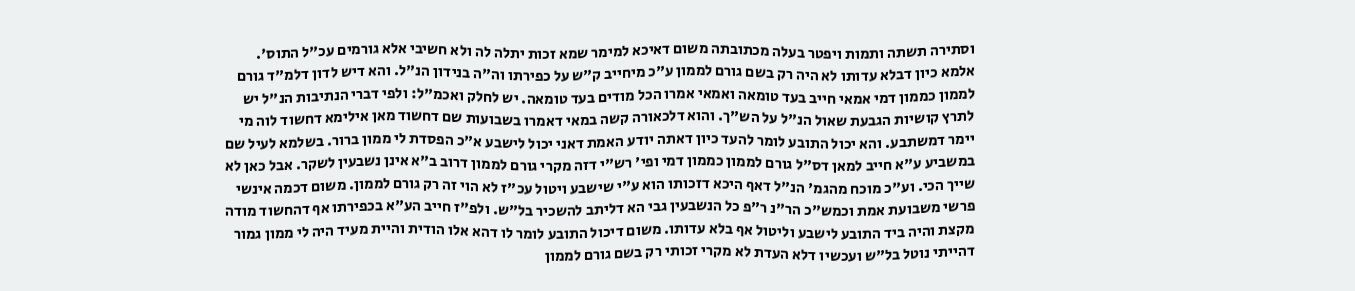וסתירה תשתה ותמות ויפטר בעלה מכתובתה משום דאיכא למימר שמא זכות יתלה לה ולא חשיבי אלא גורמים עכ"ל התוס'. אלמא כיון דבלא עדותו לא היה רק בשם גורם לממון ע"כ מיחייב ק"ש על כפירתו וה"ה בנידון הנ"ל. והא דיש לדון דלמ"ד גורם לממון כממון דמי אמאי חייב בעד טומאה ואמאי אמרו הכל מודים בעד טומאה. יש לחלק ואכמ"ל: ולפי דברי הנתיבות הנ"ל יש לתרץ קושיות הגבעת שאול הנ"ל על הש"ך. והוא דלכאורה קשה במאי דאמרו בשבועות שם דחשוד מאן אילימא דחשוד לוה מי יימר דמשתבע. והא יכול התובע לומר להעד כיון דאתה יודע האמת דאני יכול לישבע א"כ הפסדת לי ממון ברור. בשלמא לעיל שם במשביע ע"א חייב למאן דס"ל גורם לממון כממון דמי ופי' רש"י דזה מקרי גורם לממון דרוב ב"א אינן נשבעין לשקר. אבל כאן לא שייך הכי. וע"כ מוכח מהגמ' הנ"ל דאף היכא דזכותו הוא ע"י שישבע ויטול עכ"ז לא הוי זה רק גורם לממון. משום דכמה אינשי פרשי משבועת אמת וכמש"כ הר"נ ר"פ כל הנשבעין גבי הא דליתב להשכיר בל"ש. ולפ"ז חייב הע"א בכפירתו אף דהחשוד מודה מקצת והיה ביד התובע לישבע וליטול אף בלא עדותו. משום דיכול התובע לומר לו דהא אלו הודית והיית מעיד היה לי ממון גמור דהייתי נוטל בל"ש ועכשיו דלא העדת לא מקרי זכותי רק בשם גורם לממון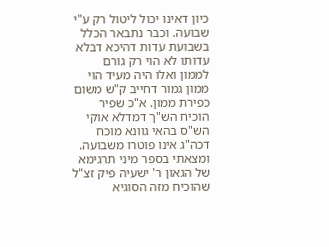כיון דאינו יכול ליטול רק ע"י שבועה. וכבר נתבאר הכלל בשבועת עדות דהיכא דבלא עדותו לא הוי רק גורם לממון ואלו היה מעיד הוי ממון גמור דחייב ק"ש משום כפירת ממון. א"כ שפיר הוכיח הש"ך דמדלא אוקי הש"ס בהאי גוונא מוכח דכה"ג אינו פוטרו משבועה. ומצאתי בספר מיני תרגימא של הגאון ר' ישעיה פיק זצ"ל שהוכיח מזה הסוגיא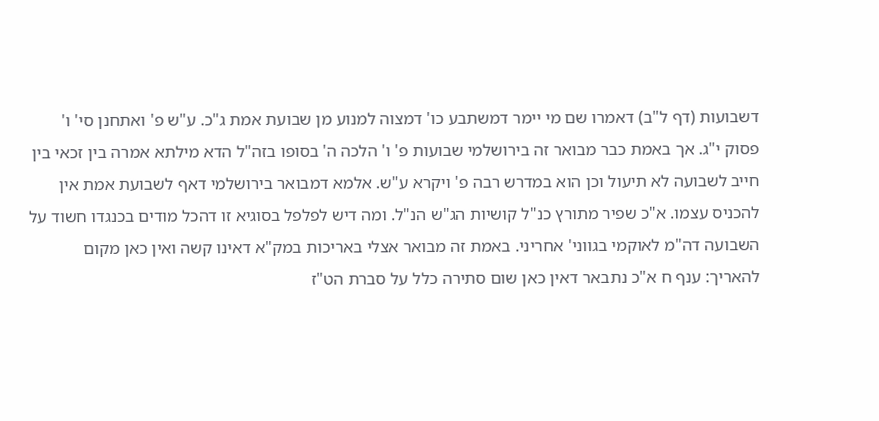דשבועות (דף ל"ב) דאמרו שם מי יימר דמשתבע כו' דמצוה למנוע מן שבועת אמת ג"כ. ע"ש פ' ואתחנן סי' ו' פסוק י"ג. אך באמת כבר מבואר זה בירושלמי שבועות פ' ו' הלכה ה' בסופו בזה"ל הדא מילתא אמרה בין זכאי בין חייב לשבועה לא תיעול וכן הוא במדרש רבה פ' ויקרא ע"ש. אלמא דמבואר בירושלמי דאף לשבועת אמת אין להכניס עצמו. א"כ שפיר מתורץ כנ"ל קושיות הג"ש הנ"ל. ומה דיש לפלפל בסוגיא זו דהכל מודים בכנגדו חשוד על השבועה דה"מ לאוקמי בגווני' אחריני. באמת זה מבואר אצלי באריכות במק"א דאינו קשה ואין כאן מקום להאריך: ענף ח א"כ נתבאר דאין כאן שום סתירה כלל על סברת הט"ז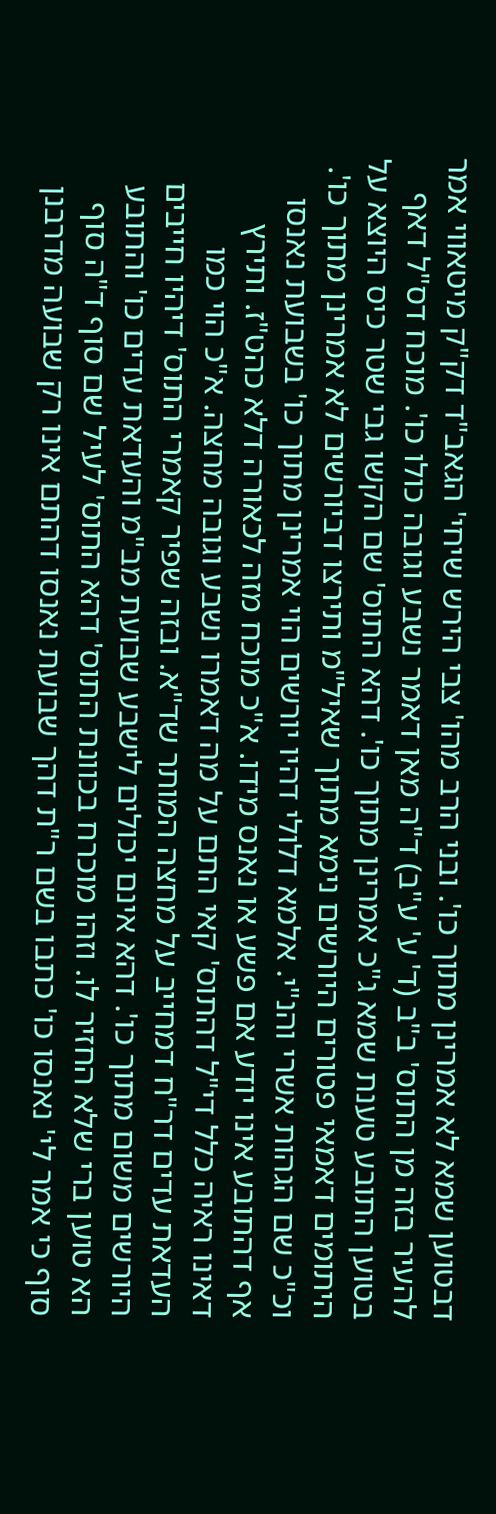דבטוען שמא לא אמרינן מתוך כו'. ובני הרב מהו' צבי הירש שיחי' הגאב"ד דק"ק מיטאווי אמר להעיר בזה מן התוס' ב"ב (ד' ע' ע"ב) ד"ה מאן דאמר נשבע וגובה כולו כו'. מוכח דס"ל דאף בטוען התובע טענת שמא ג"כ אמרינן מתוך כו'. דהא התוס' שם הקשו גבי שטר כיס היוצא על היתומים דאמאי פטורים היורשים נימא מתוך שאיל"מ ותירצו דביורשים לא אמרינן מתוך כו'. וכ"כ שם הגהות אשרי והנ"י. אלמא דלולי דהיו יורשים הוי אמרינן מתוך כו' בשבועת נאנסו אף דהתובע אינו יודע אם פשע או נאנס מידו. א"כ מוכח מזה לכאורה דלא כהט"ז. ותירץ דאינו ראיה כלל די"ל דהתוס' קאי התם על מה דאמרו נשבע וגובה מחצה. א"כ הוי כמו העדאת עדים דר"ח דמחייב על מחצה המותר שד"א. ובזה שפיר קאמרי התוס' דיהיו חייבים היורשים משום מתוך כו'. דהא אינם יכולים לישבע שבועת מב"מ והעדאת עדים כו' והתובע הא טוען ברי שלא החזיר לו. וזהו מוכרח בכוונת התוס' דהא התוס' לעיל שם סוף ד"ה סוף סוף כי אמר לי' נאנסו כו' כתבו בשם ר"ת דהך שבועת נאנסו דהתם אינו רק שבועה מדרבנן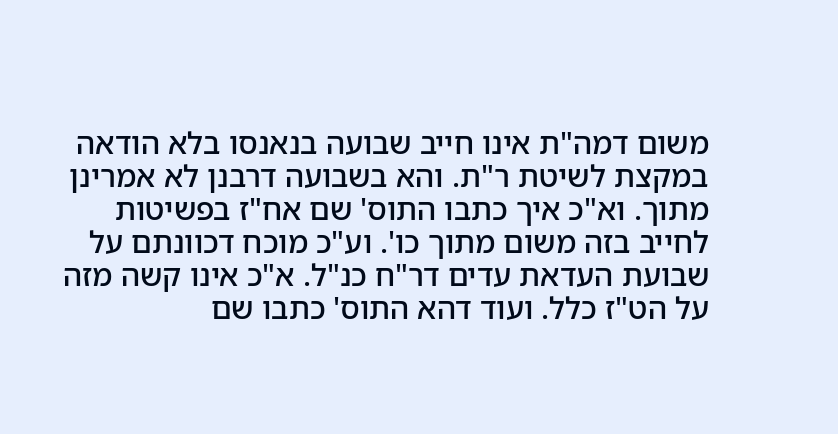משום דמה"ת אינו חייב שבועה בנאנסו בלא הודאה במקצת לשיטת ר"ת. והא בשבועה דרבנן לא אמרינן מתוך. וא"כ איך כתבו התוס' שם אח"ז בפשיטות לחייב בזה משום מתוך כו'. וע"כ מוכח דכוונתם על שבועת העדאת עדים דר"ח כנ"ל. א"כ אינו קשה מזה על הט"ז כלל. ועוד דהא התוס' כתבו שם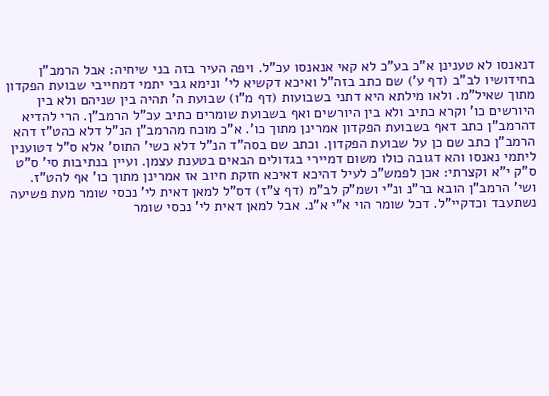דנאנסו לא טענינן א"כ בע"כ לא קאי אנאנסו עכ"ל. ויפה העיר בזה בני שיחיה: אבל הרמב"ן בחידושיו לב"ב (דף ע') שם כתב בזה"ל ואיכא דקשיא לי' ונימא גבי יתמי דמחייבי שבועת הפקדון מתוך שאיל"מ. ולאו מילתא היא דתני בשבועות (דף מ"ו) שבועת ה' תהיה בין שניהם ולא בין היורשים כו' וקרא כתיב ולא בין היורשים ואף בשבועת שומרים כתיב עכ"ל הרמב"ן. הרי להדיא דהרמב"ן כתב דאף בשבועת הפקדון אמרינן מתוך כו'. א"כ מוכח מהרמב"ן הנ"ל דלא כהט"ז דהא הרמב"ן כתב שם כן על שבועת הפקדון. וכתב שם בסה"ד הנ"ל דלא כשי' התוס' אלא ס"ל דטוענין ליתמי נאנסו והא דגובה כולו משום דמיירי בגדולים הבאים בטענת עצמן. ועיין בנתיבות סי' ס"ט ס"ק י"א וקצרתי: אכן לפמש"כ לעיל דהיכא דאיכא חזקת חיוב אז אמרינן מתוך כו' אף להט"ז. ושי' הרמב"ן הובא בר"נ ונ"י ושמ"ק לב"מ (דף צ"ז) דס"ל למאן דאית לי' נכסי שומר מעת פשיעה נשתעבד וכדקיי"ל. דכל שומר הוי א"י א"נ. אבל למאן דאית לי' נכסי שומר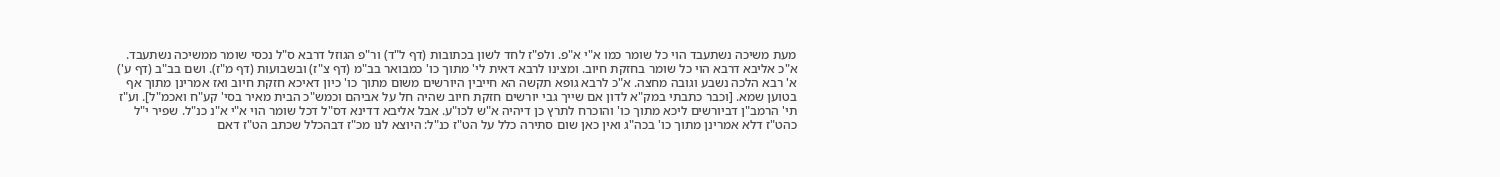מעת משיכה נשתעבד הוי כל שומר כמו א"י א"פ. ולפ"ז לחד לשון בכתובות (דף ל"ד) ור"פ הגוזל דרבא ס"ל נכסי שומר ממשיכה נשתעבד. א"כ אליבא דרבא הוי כל שומר בחזקת חיוב. ומצינו לרבא דאית לי' מתוך כו' כמבואר בב"מ (דף צ"ז) ובשבועות (דף מ"ז). ושם בב"ב (דף ע') א' רבא הלכה נשבע וגובה מחצה. א"כ לרבא גופא תקשה הא חייבין היורשים משום מתוך כו' כיון דאיכא חזקת חיוב ואז אמרינן מתוך אף בטוען שמא. [וכבר כתבתי במק"א לדון אם שייך גבי יורשים חזקת חיוב שהיה חל על אביהם וכמש"כ הבית מאיר בסי' קע"ח ואכמ"ל]. וע"ז תי' הרמב"ן דביורשים ליכא מתוך כו' והוכרח לתרץ כן דיהיה א"ש לכו"ע. אבל אליבא דדינא דס"ל דכל שומר הוי א"י א"נ כנ"ל. שפיר י"ל כהט"ז דלא אמרינן מתוך כו' בכה"ג ואין כאן שום סתירה כלל על הט"ז כנ"ל: היוצא לנו מכ"ז דבהכלל שכתב הט"ז דאם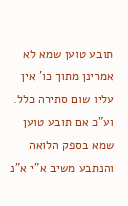תובע טוען שמא לא אמרינן מתוך כו' אין עליו שום סתירה כלל. וע"כ אם תובע טוען שמא בספק הלואה והנתבע משיב א"י א"נ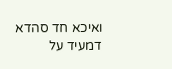ואיכא חד סהדא דמעיד על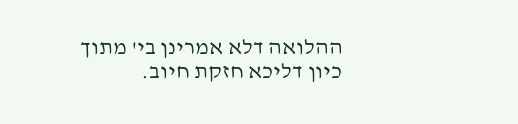ההלואה דלא אמרינן בי' מתוך כיון דליכא חזקת חיוב.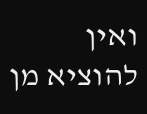ואין להוציא מן